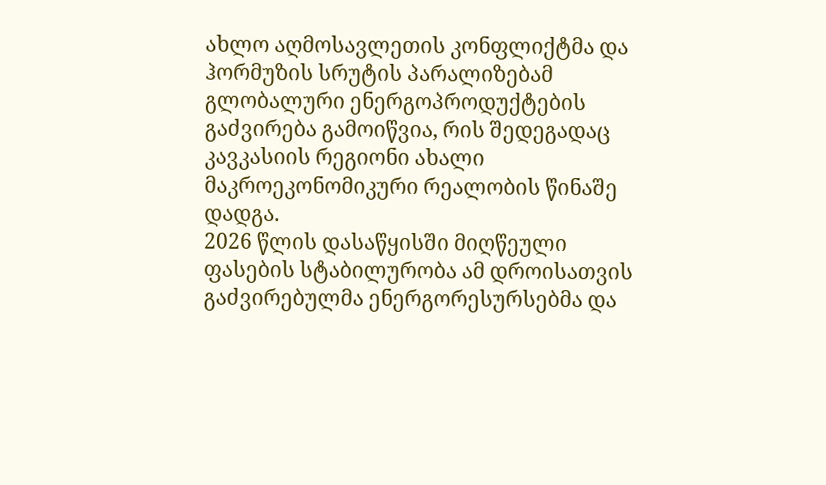ახლო აღმოსავლეთის კონფლიქტმა და ჰორმუზის სრუტის პარალიზებამ გლობალური ენერგოპროდუქტების გაძვირება გამოიწვია, რის შედეგადაც კავკასიის რეგიონი ახალი მაკროეკონომიკური რეალობის წინაშე დადგა.
2026 წლის დასაწყისში მიღწეული ფასების სტაბილურობა ამ დროისათვის გაძვირებულმა ენერგორესურსებმა და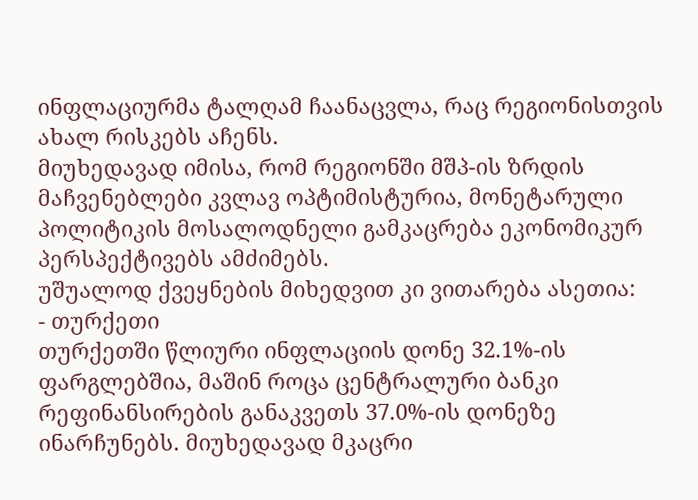ინფლაციურმა ტალღამ ჩაანაცვლა, რაც რეგიონისთვის ახალ რისკებს აჩენს.
მიუხედავად იმისა, რომ რეგიონში მშპ-ის ზრდის მაჩვენებლები კვლავ ოპტიმისტურია, მონეტარული პოლიტიკის მოსალოდნელი გამკაცრება ეკონომიკურ პერსპექტივებს ამძიმებს.
უშუალოდ ქვეყნების მიხედვით კი ვითარება ასეთია:
- თურქეთი
თურქეთში წლიური ინფლაციის დონე 32.1%-ის ფარგლებშია, მაშინ როცა ცენტრალური ბანკი რეფინანსირების განაკვეთს 37.0%-ის დონეზე ინარჩუნებს. მიუხედავად მკაცრი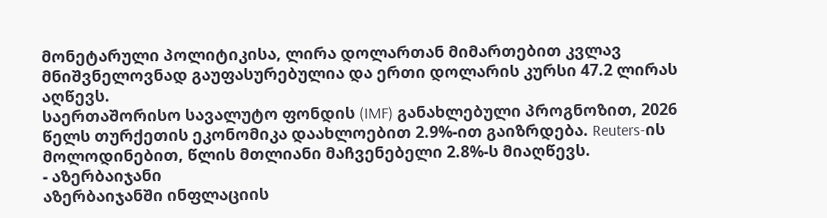მონეტარული პოლიტიკისა, ლირა დოლართან მიმართებით კვლავ მნიშვნელოვნად გაუფასურებულია და ერთი დოლარის კურსი 47.2 ლირას აღწევს.
საერთაშორისო სავალუტო ფონდის (IMF) განახლებული პროგნოზით, 2026 წელს თურქეთის ეკონომიკა დაახლოებით 2.9%-ით გაიზრდება. Reuters-ის მოლოდინებით, წლის მთლიანი მაჩვენებელი 2.8%-ს მიაღწევს.
- აზერბაიჯანი
აზერბაიჯანში ინფლაციის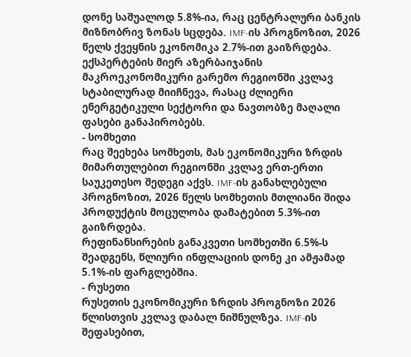დონე საშუალოდ 5.8%-ია, რაც ცენტრალური ბანკის მიზნობრივ ზონას სცდება. IMF-ის პროგნოზით, 2026 წელს ქვეყნის ეკონომიკა 2.7%-ით გაიზრდება. ექსპერტების მიერ აზერბაიჯანის მაკროეკონომიკური გარემო რეგიონში კვლავ სტაბილურად მიიჩნევა, რასაც ძლიერი ენერგეტიკული სექტორი და ნავთობზე მაღალი ფასები განაპირობებს.
- სომხეთი
რაც შეეხება სომხეთს, მას ეკონომიკური ზრდის მიმართულებით რეგიონში კვლავ ერთ-ერთი საუკეთესო შედეგი აქვს. IMF-ის განახლებული პროგნოზით, 2026 წელს სომხეთის მთლიანი შიდა პროდუქტის მოცულობა დამატებით 5.3%-ით გაიზრდება.
რეფინანსირების განაკვეთი სომხეთში 6.5%-ს შეადგენს, წლიური ინფლაციის დონე კი ამჟამად 5.1%-ის ფარგლებშია.
- რუსეთი
რუსეთის ეკონომიკური ზრდის პროგნოზი 2026 წლისთვის კვლავ დაბალ ნიშნულზეა. IMF-ის შეფასებით,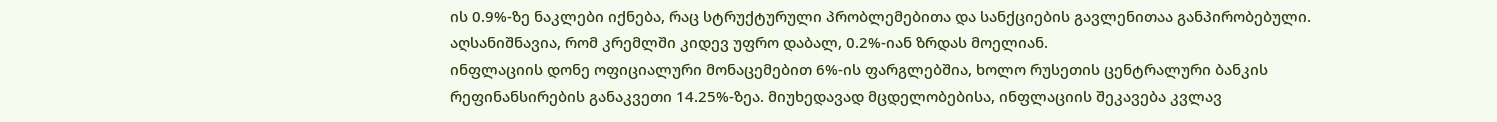ის 0.9%-ზე ნაკლები იქნება, რაც სტრუქტურული პრობლემებითა და სანქციების გავლენითაა განპირობებული. აღსანიშნავია, რომ კრემლში კიდევ უფრო დაბალ, 0.2%-იან ზრდას მოელიან.
ინფლაციის დონე ოფიციალური მონაცემებით 6%-ის ფარგლებშია, ხოლო რუსეთის ცენტრალური ბანკის რეფინანსირების განაკვეთი 14.25%-ზეა. მიუხედავად მცდელობებისა, ინფლაციის შეკავება კვლავ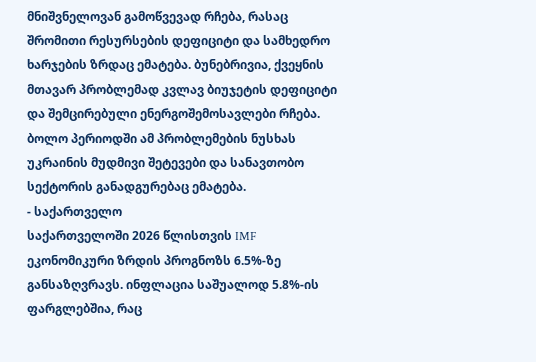მნიშვნელოვან გამოწვევად რჩება, რასაც შრომითი რესურსების დეფიციტი და სამხედრო ხარჯების ზრდაც ემატება. ბუნებრივია, ქვეყნის მთავარ პრობლემად კვლავ ბიუჯეტის დეფიციტი და შემცირებული ენერგოშემოსავლები რჩება. ბოლო პერიოდში ამ პრობლემების ნუსხას უკრაინის მუდმივი შეტევები და სანავთობო სექტორის განადგურებაც ემატება.
- საქართველო
საქართველოში 2026 წლისთვის IMF ეკონომიკური ზრდის პროგნოზს 6.5%-ზე განსაზღვრავს. ინფლაცია საშუალოდ 5.8%-ის ფარგლებშია, რაც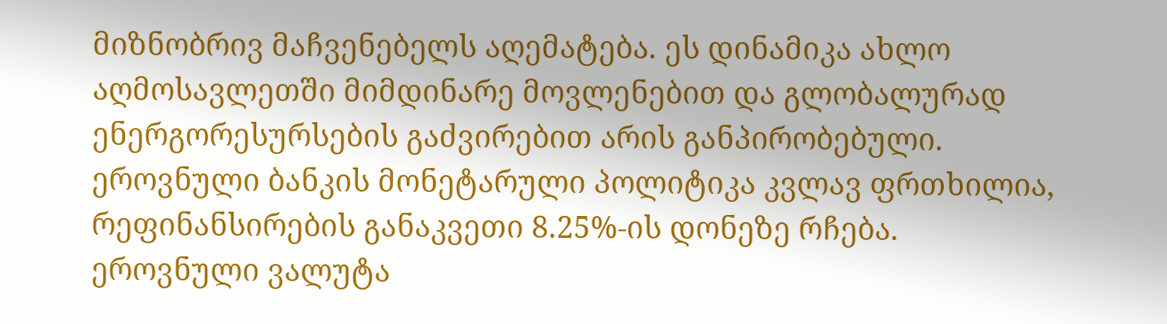მიზნობრივ მაჩვენებელს აღემატება. ეს დინამიკა ახლო აღმოსავლეთში მიმდინარე მოვლენებით და გლობალურად ენერგორესურსების გაძვირებით არის განპირობებული.
ეროვნული ბანკის მონეტარული პოლიტიკა კვლავ ფრთხილია, რეფინანსირების განაკვეთი 8.25%-ის დონეზე რჩება. ეროვნული ვალუტა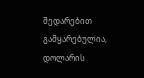შედარებით გამყარებულია, დოლარის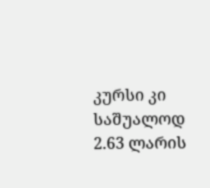კურსი კი საშუალოდ 2.63 ლარის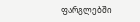ფარგლებში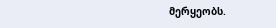მერყეობს.